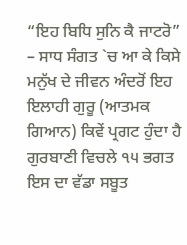“ਇਹ ਬਿਧਿ ਸੁਨਿ ਕੈ ਜਾਟਰੋ” – ਸਾਧ ਸੰਗਤ `ਚ ਆ ਕੇ ਕਿਸੇ ਮਨੁੱਖ ਦੇ ਜੀਵਨ ਅੰਦਰੋਂ ਇਹ ਇਲਾਹੀ ਗੁਰੂ (ਆਤਮਕ ਗਿਆਨ) ਕਿਵੇਂ ਪ੍ਰਗਟ ਹੁੰਦਾ ਹੈ ਗੁਰਬਾਣੀ ਵਿਚਲੇ ੧੫ ਭਗਤ ਇਸ ਦਾ ਵੱਡਾ ਸਬੂਤ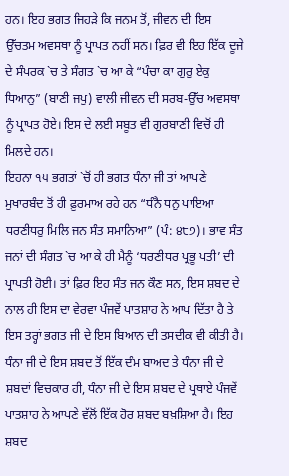ਹਨ। ਇਹ ਭਗਤ ਜਿਹੜੇ ਕਿ ਜਨਮ ਤੋਂ, ਜੀਵਨ ਦੀ ਇਸ ਉੱਚਤਮ ਅਵਸਥਾ ਨੂੰ ਪ੍ਰਾਪਤ ਨਹੀਂ ਸਨ। ਫ਼ਿਰ ਵੀ ਇਹ ਇੱਕ ਦੂਜੇ ਦੇ ਸੰਪਰਕ `ਚ ਤੇ ਸੰਗਤ `ਚ ਆ ਕੇ “ਪੰਚਾ ਕਾ ਗੁਰੁ ਏਕੁ ਧਿਆਨੁ” (ਬਾਣੀ ਜਪੁ) ਵਾਲੀ ਜੀਵਨ ਦੀ ਸਰਬ-ਉੱਚ ਅਵਸਥਾ ਨੂੰ ਪ੍ਰਾਪਤ ਹੋਏ। ਇਸ ਦੇ ਲਈ ਸਬੂਤ ਵੀ ਗੁਰਬਾਣੀ ਵਿਚੋਂ ਹੀ ਮਿਲਦੇ ਹਨ।
ਇਹਨਾ ੧੫ ਭਗਤਾਂ `ਚੋਂ ਹੀ ਭਗਤ ਧੰਨਾ ਜੀ ਤਾਂ ਆਪਣੇ ਮੁਖਾਰਬੰਦ ਤੋਂ ਹੀ ਫ਼ੁਰਮਾਅ ਰਹੇ ਹਨ “ਧੰਨੈ ਧਨੁ ਪਾਇਆ ਧਰਣੀਧਰੁ ਮਿਲਿ ਜਨ ਸੰਤ ਸਮਾਨਿਆ” (ਪੰ: ੪੮੭)। ਭਾਵ ਸੰਤ ਜਨਾਂ ਦੀ ਸੰਗਤ `ਚ ਆ ਕੇ ਹੀ ਮੈਨੂੰ ‘ਧਰਣੀਧਰ ਪ੍ਰਭੂ ਪਤੀ’ ਦੀ ਪ੍ਰਾਪਤੀ ਹੋਈ। ਤਾਂ ਫ਼ਿਰ ਇਹ ਸੰਤ ਜਨ ਕੌਣ ਸਨ, ਇਸ ਸ਼ਬਦ ਦੇ ਨਾਲ ਹੀ ਇਸ ਦਾ ਵੇਰਵਾ ਪੰਜਵੇਂ ਪਾਤਸ਼ਾਹ ਨੇ ਆਪ ਦਿੱਤਾ ਹੈ ਤੇ ਇਸ ਤਰ੍ਹਾਂ ਭਗਤ ਜੀ ਦੇ ਇਸ ਬਿਆਨ ਦੀ ਤਸਦੀਕ ਵੀ ਕੀਤੀ ਹੈ।
ਧੰਨਾ ਜੀ ਦੇ ਇਸ ਸ਼ਬਦ ਤੋਂ ਇੱਕ ਦੰਮ ਬਾਅਦ ਤੇ ਧੰਨਾ ਜੀ ਦੇ ਸ਼ਬਦਾਂ ਵਿਚਕਾਰ ਹੀ, ਧੰਨਾ ਜੀ ਦੇ ਇਸ ਸ਼ਬਦ ਦੇ ਪ੍ਰਥਾਏ ਪੰਜਵੇਂ ਪਾਤਸ਼ਾਹ ਨੇ ਆਪਣੇ ਵੱਲੋਂ ਇੱਕ ਹੋਰ ਸ਼ਬਦ ਬਖ਼ਸ਼ਿਆ ਹੈ। ਇਹ ਸ਼ਬਦ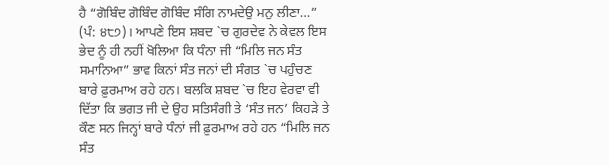ਹੈ “ਗੋਬਿੰਦ ਗੋਬਿੰਦ ਗੋਬਿੰਦ ਸੰਗਿ ਨਾਮਦੇਉ ਮਨੁ ਲੀਣਾ…” (ਪੰ: ੪੮੭)। ਆਪਣੇ ਇਸ ਸ਼ਬਦ `ਚ ਗੁਰਦੇਵ ਨੇ ਕੇਵਲ ਇਸ ਭੇਦ ਨੂੰ ਹੀ ਨਹੀਂ ਖੋਲਿਆ ਕਿ ਧੰਨਾ ਜੀ “ਮਿਲਿ ਜਨ ਸੰਤ ਸਮਾਨਿਆ” ਭਾਵ ਕਿਨਾਂ ਸੰਤ ਜਨਾਂ ਦੀ ਸੰਗਤ `ਚ ਪਹੁੰਚਣ ਬਾਰੇ ਫ਼ੁਰਮਾਅ ਰਹੇ ਹਨ। ਬਲਕਿ ਸ਼ਬਦ `ਚ ਇਹ ਵੇਰਵਾ ਵੀ ਦਿੱਤਾ ਕਿ ਭਗਤ ਜੀ ਦੇ ਉਹ ਸਤਿਸੰਗੀ ਤੇ ‘ਸੰਤ ਜਨ’ ਕਿਹੜੇ ਤੇ ਕੌਣ ਸਨ ਜਿਨ੍ਹਾਂ ਬਾਰੇ ਧੰਨਾਂ ਜੀ ਫ਼ੁਰਮਾਅ ਰਹੇ ਹਨ “ਮਿਲਿ ਜਨ ਸੰਤ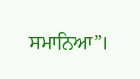ਸਮਾਨਿਆ”।